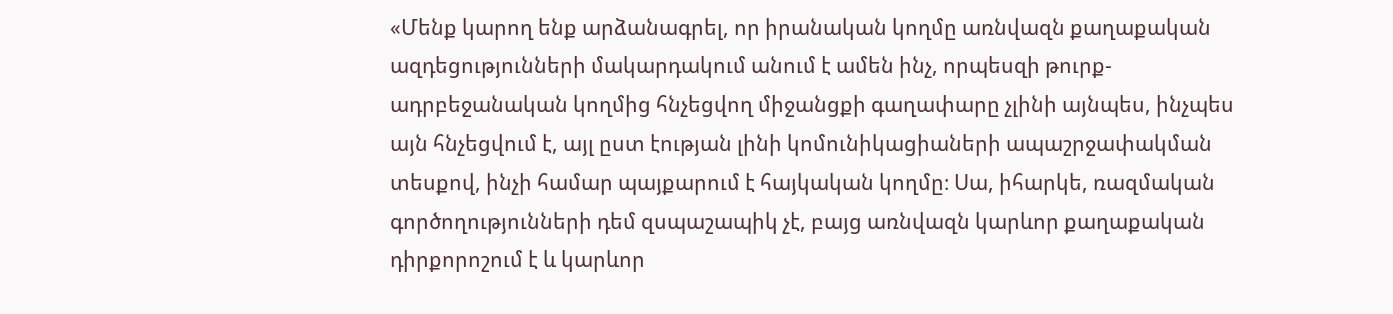«Մենք կարող ենք արձանագրել, որ իրանական կողմը առնվազն քաղաքական ազդեցությունների մակարդակում անում է ամեն ինչ, որպեսզի թուրք-ադրբեջանական կողմից հնչեցվող միջանցքի գաղափարը չլինի այնպես, ինչպես այն հնչեցվում է, այլ ըստ էության լինի կոմունիկացիաների ապաշրջափակման տեսքով, ինչի համար պայքարում է հայկական կողմը։ Սա, իհարկե, ռազմական գործողությունների դեմ զսպաշապիկ չէ, բայց առնվազն կարևոր քաղաքական դիրքորոշում է և կարևոր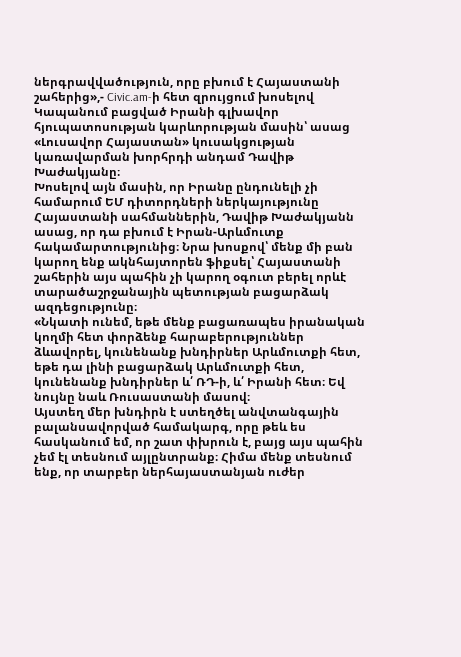ներգրավվածություն, որը բխում է Հայաստանի շահերից»,- Civic.am-ի հետ զրույցում խոսելով Կապանում բացված Իրանի գլխավոր հյուպատոսության կարևորության մասին՝ ասաց «Լուսավոր Հայաստան» կուսակցության կառավարման խորհրդի անդամ Դավիթ Խաժակյանը։
Խոսելով այն մասին, որ Իրանը ընդունելի չի համարում ԵՄ դիտորդների ներկայությունը Հայաստանի սահմաններին, Դավիթ Խաժակյանն ասաց, որ դա բխում է Իրան-Արևմուտք հակամարտությունից։ Նրա խոսքով՝ մենք մի բան կարող ենք ակնհայտորեն ֆիքսել՝ Հայաստանի շահերին այս պահին չի կարող օգուտ բերել որևէ տարածաշրջանային պետության բացարձակ ազդեցությունը։
«Նկատի ունեմ, եթե մենք բացառապես իրանական կողմի հետ փորձենք հարաբերություններ ձևավորել, կունենանք խնդիրներ Արևմուտքի հետ, եթե դա լինի բացարձակ Արևմուտքի հետ, կունենանք խնդիրներ և՛ ՌԴ-ի, և՛ Իրանի հետ։ Եվ նույնը նաև Ռուսաստանի մասով։
Այստեղ մեր խնդիրն է ստեղծել անվտանգային բալանսավորված համակարգ, որը թեև ես հասկանում եմ, որ շատ փխրուն է, բայց այս պահին չեմ էլ տեսնում այլընտրանք։ Հիմա մենք տեսնում ենք, որ տարբեր ներհայաստանյան ուժեր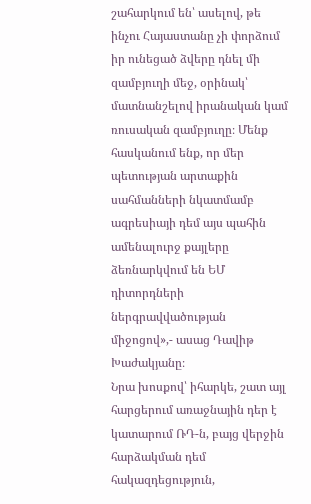շահարկում են՝ ասելով, թե ինչու Հայաստանը չի փորձում իր ունեցած ձվերը դնել մի զամբյուղի մեջ, օրինակ՝ մատնանշելով իրանական կամ ռուսական զամբյուղը։ Մենք հասկանում ենք, որ մեր պետության արտաքին սահմանների նկատմամբ ագրեսիայի դեմ այս պահին ամենալուրջ քայլերը ձեռնարկվում են ԵՄ դիտորդների ներգրավվածության միջոցով»,- ասաց Դավիթ Խաժակյանը։
Նրա խոսքով՝ իհարկե, շատ այլ հարցերում առաջնային դեր է կատարում ՌԴ-ն, բայց վերջին հարձակման դեմ հակազդեցություն,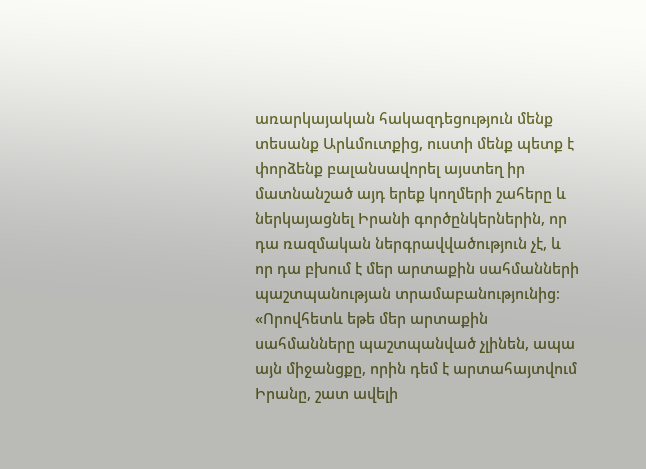առարկայական հակազդեցություն մենք տեսանք Արևմուտքից, ուստի մենք պետք է փորձենք բալանսավորել այստեղ իր մատնանշած այդ երեք կողմերի շահերը և ներկայացնել Իրանի գործընկերներին, որ դա ռազմական ներգրավվածություն չէ, և որ դա բխում է մեր արտաքին սահմանների պաշտպանության տրամաբանությունից։ «Որովհետև եթե մեր արտաքին սահմանները պաշտպանված չլինեն, ապա այն միջանցքը, որին դեմ է արտահայտվում Իրանը, շատ ավելի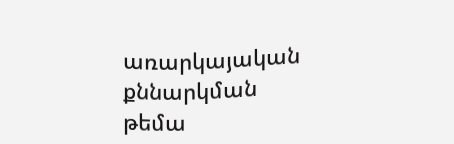առարկայական քննարկման թեմա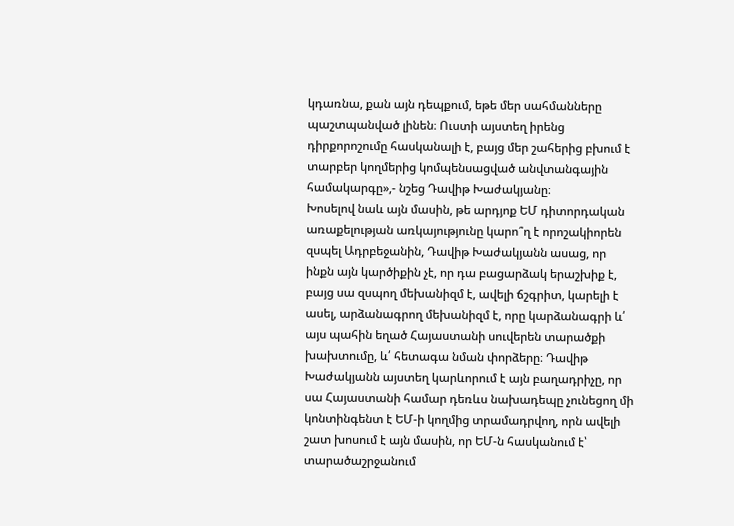կդառնա, քան այն դեպքում, եթե մեր սահմանները պաշտպանված լինեն։ Ուստի այստեղ իրենց դիրքորոշումը հասկանալի է, բայց մեր շահերից բխում է տարբեր կողմերից կոմպենսացված անվտանգային համակարգը»,- նշեց Դավիթ Խաժակյանը։
Խոսելով նաև այն մասին, թե արդյոք ԵՄ դիտորդական առաքելության առկայությունը կարո՞ղ է որոշակիորեն զսպել Ադրբեջանին, Դավիթ Խաժակյանն ասաց, որ ինքն այն կարծիքին չէ, որ դա բացարձակ երաշխիք է, բայց սա զսպող մեխանիզմ է, ավելի ճշգրիտ, կարելի է ասել, արձանագրող մեխանիզմ է, որը կարձանագրի և՛ այս պահին եղած Հայաստանի սուվերեն տարածքի խախտումը, և՛ հետագա նման փորձերը։ Դավիթ Խաժակյանն այստեղ կարևորում է այն բաղադրիչը, որ սա Հայաստանի համար դեռևս նախադեպը չունեցող մի կոնտինգենտ է ԵՄ-ի կողմից տրամադրվող, որն ավելի շատ խոսում է այն մասին, որ ԵՄ-ն հասկանում է՝ տարածաշրջանում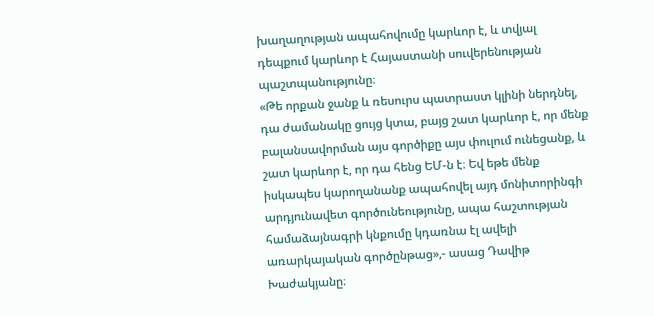խաղաղության ապահովումը կարևոր է, և տվյալ դեպքում կարևոր է Հայաստանի սուվերենության պաշտպանությունը։
«Թե որքան ջանք և ռեսուրս պատրաստ կլինի ներդնել, դա ժամանակը ցույց կտա, բայց շատ կարևոր է, որ մենք բալանսավորման այս գործիքը այս փուլում ունեցանք, և շատ կարևոր է, որ դա հենց ԵՄ-ն է։ Եվ եթե մենք իսկապես կարողանանք ապահովել այդ մոնիտորինգի արդյունավետ գործունեությունը, ապա հաշտության համաձայնագրի կնքումը կդառնա էլ ավելի առարկայական գործընթաց»,- ասաց Դավիթ Խաժակյանը։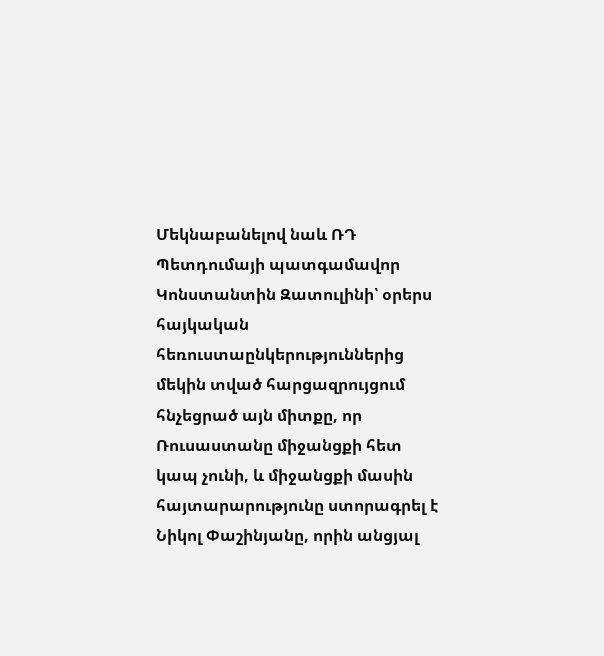Մեկնաբանելով նաև ՌԴ Պետդումայի պատգամավոր Կոնստանտին Զատուլինի՝ օրերս հայկական հեռուստաընկերություններից մեկին տված հարցազրույցում հնչեցրած այն միտքը, որ Ռուսաստանը միջանցքի հետ կապ չունի, և միջանցքի մասին հայտարարությունը ստորագրել է Նիկոլ Փաշինյանը, որին անցյալ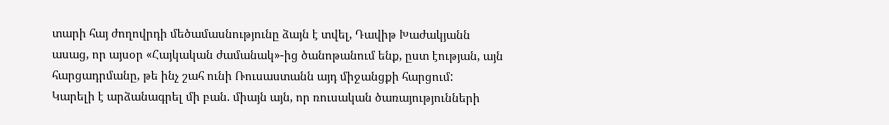տարի հայ ժողովրդի մեծամասնությունը ձայն է տվել, Դավիթ Խաժակյանն ասաց, որ այսօր «Հայկական ժամանակ»-ից ծանոթանում ենք, ըստ էության, այն հարցադրմանը, թե ինչ շահ ունի Ռուսաստանն այդ միջանցքի հարցում:
Կարելի է արձանագրել մի բան. միայն այն, որ ռուսական ծառայությունների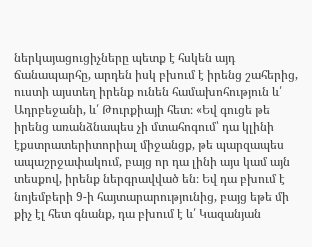ներկայացուցիչները պետք է հսկեն այդ ճանապարհը, արդեն իսկ բխում է իրենց շահերից, ուստի այստեղ իրենք ունեն համախոհություն և՛ Ադրբեջանի, և՛ Թուրքիայի հետ։ «Եվ գուցե թե իրենց առանձնապես չի մտահոգում՝ դա կլինի էքստրատերիտորիալ միջանցք, թե պարզապես ապաշրջափակում, բայց որ դա լինի այս կամ այն տեսքով, իրենք ներգրավված են։ Եվ դա բխում է նոյեմբերի 9-ի հայտարարությունից, բայց եթե մի քիչ էլ հետ գնանք, դա բխում է և՛ Կազանյան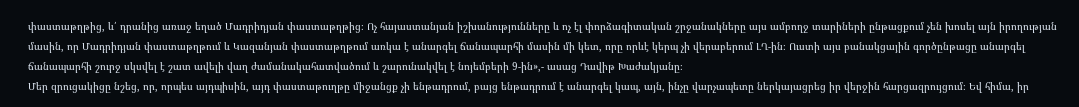փաստաթղթից, և՛ դրանից առաջ եղած Մադրիդյան փաստաթղթից։ Ոչ հայաստանյան իշխանությունները և ոչ էլ փորձագիտական շրջանակները այս ամբողջ տարիների ընթացքում չեն խոսել այն իրողության մասին, որ Մադրիդյան փաստաթղթում և Կազանյան փաստաթղթում առկա է անարգել ճանապարհի մասին մի կետ, որը որևէ կերպ չի վերաբերում ԼՂ-ին։ Ուստի այս բանակցային գործընթացը անարգել ճանապարհի շուրջ սկսվել է շատ ավելի վաղ ժամանակահատվածում և շարունակվել է նոյեմբերի 9-ին»,- ասաց Դավիթ Խաժակյանը։
Մեր զրուցակիցը նշեց, որ, որպես այդպիսին, այդ փաստաթուղթը միջանցք չի ենթադրում, բայց ենթադրում է անարգել կապ, այն, ինչը վարչապետը ներկայացրեց իր վերջին հարցազրույցում։ Եվ հիմա, իր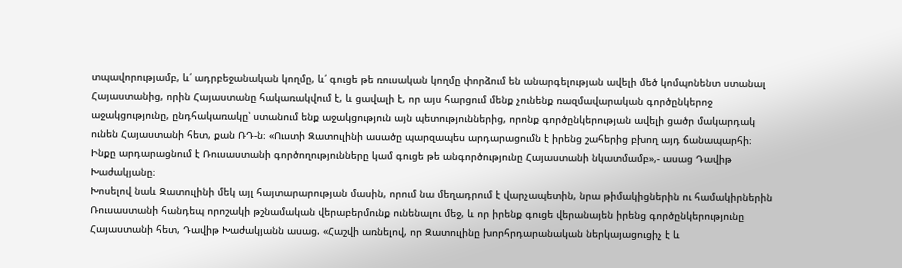տպավորությամբ, և՛ ադրբեջանական կողմը, և՛ գուցե թե ռուսական կողմը փորձում են անարգելության ավելի մեծ կոմպոնենտ ստանալ Հայաստանից, որին Հայաստանը հակառակվում է, և ցավալի է, որ այս հարցում մենք չունենք ռազմավարական գործընկերոջ աջակցությունը, ընդհակառակը՝ ստանում ենք աջակցություն այն պետություններից, որոնք գործընկերության ավելի ցածր մակարդակ ունեն Հայաստանի հետ, քան ՌԴ-ն։ «Ուստի Զատուլինի ասածը պարզապես արդարացումն է իրենց շահերից բխող այդ ճանապարհի։ Ինքը արդարացնում է Ռուսաստանի գործողությունները կամ գուցե թե անգործությունը Հայաստանի նկատմամբ»,- ասաց Դավիթ Խաժակյանը։
Խոսելով նաև Զատուլինի մեկ այլ հայտարարության մասին, որում նա մեղադրում է վարչապետին, նրա թիմակիցներին ու համակիրներին Ռուսաստանի հանդեպ որոշակի թշնամական վերաբերմունք ունենալու մեջ, և որ իրենք գուցե վերանայեն իրենց գործընկերությունը Հայաստանի հետ, Դավիթ Խաժակյանն ասաց. «Հաշվի առնելով, որ Զատուլինը խորհրդարանական ներկայացուցիչ է և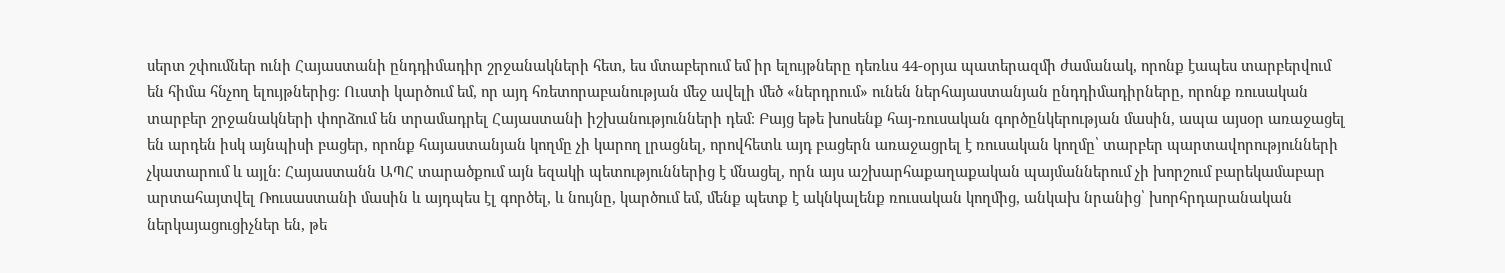սերտ շփումներ ունի Հայաստանի ընդդիմադիր շրջանակների հետ, ես մտաբերում եմ իր ելույթները դեռևս 44-օրյա պատերազմի ժամանակ, որոնք էապես տարբերվում են հիմա հնչող ելույթներից։ Ուստի կարծում եմ, որ այդ հռետորաբանության մեջ ավելի մեծ «ներդրում» ունեն ներհայաստանյան ընդդիմադիրները, որոնք ռուսական տարբեր շրջանակների փորձում են տրամադրել Հայաստանի իշխանությունների դեմ։ Բայց եթե խոսենք հայ-ռուսական գործընկերության մասին, ապա այսօր առաջացել են արդեն իսկ այնպիսի բացեր, որոնք հայաստանյան կողմը չի կարող լրացնել, որովհետև այդ բացերն առաջացրել է ռուսական կողմը՝ տարբեր պարտավորությունների չկատարում և այլն։ Հայաստանն ԱՊՀ տարածքում այն եզակի պետություններից է մնացել, որն այս աշխարհաքաղաքական պայմաններում չի խորշում բարեկամաբար արտահայտվել Ռուսաստանի մասին և այդպես էլ գործել, և նույնը, կարծում եմ, մենք պետք է ակնկալենք ռուսական կողմից, անկախ նրանից՝ խորհրդարանական ներկայացուցիչներ են, թե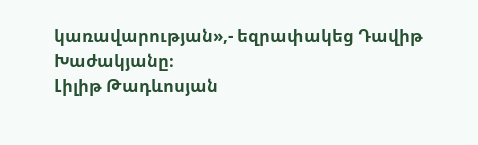կառավարության»,- եզրափակեց Դավիթ Խաժակյանը։
Լիլիթ Թադևոսյան